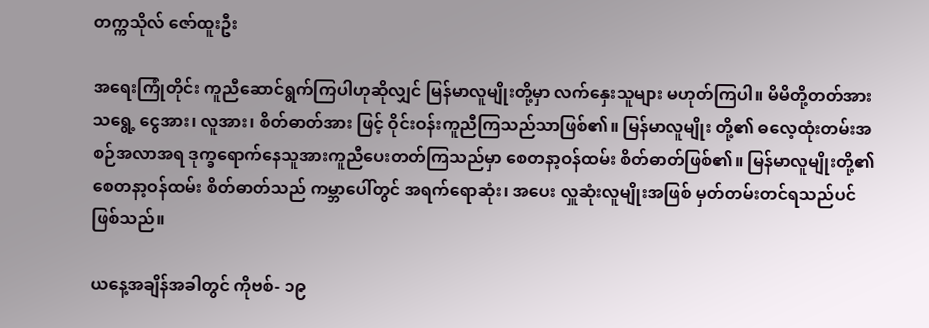တက္ကသိုလ် ဇော်ထူးဦး

အရေးကြုံတိုင်း ကူညီဆောင်ရွက်ကြပါဟုဆိုလျှင် မြန်မာလူမျိုးတို့မှာ လက်နှေးသူများ မဟုတ်ကြပါ။ မိမိတို့တတ်အားသရွေ့ ငွေအား၊ လူအား၊ စိတ်ဓာတ်အား ဖြင့် ဝိုင်းဝန်းကူညီကြသည်သာဖြစ်၏။ မြန်မာလူမျိုး တို့၏ ဓလေ့ထုံးတမ်းအစဉ်အလာအရ ဒုက္ခရောက်နေသူအားကူညီပေးတတ်ကြသည်မှာ စေတနာ့ဝန်ထမ်း စိတ်ဓာတ်ဖြစ်၏။ မြန်မာလူမျိုးတို့၏ စေတနာ့ဝန်ထမ်း စိတ်ဓာတ်သည် ကမ္ဘာပေါ်တွင် အရက်ရောဆုံး၊ အပေး လှူဆုံးလူမျိုးအဖြစ် မှတ်တမ်းတင်ရသည်ပင်ဖြစ်သည်။

ယနေ့အချိန်အခါတွင် ကိုဗစ်- ၁၉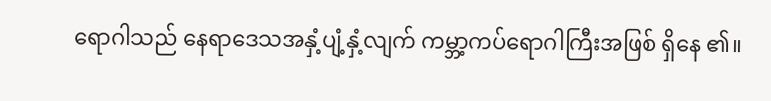ရောဂါသည် နေရာဒေသအနှံ့ပျံ့နှံ့လျက် ကမ္ဘာ့ကပ်ရောဂါကြီးအဖြစ် ရှိနေ ၏။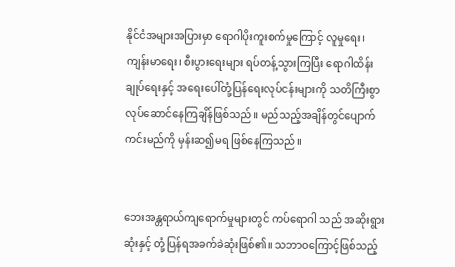နိုင်ငံအများအပြားမှာ ရောဂါပိုးကူးစက်မှုကြောင့် လူမှုရေး၊ ကျန်းမာရေး၊ စီးပွားရေးများ ရပ်တန့်သွားကြပြီး ရောဂါထိန်းချုပ်ရေးနှင့် အရေးပေါ်တုံ့ပြန်ရေးလုပ်ငန်းများကို သတိကြီးစွာလုပ်ဆောင်နေကြချိန်ဖြစ်သည်။ မည်သည့်အချိန်တွင်ပျောက်ကင်းမည်ကို မှန်းဆ၍မရ ဖြစ်နေကြသည်။


ဘေးအန္တရာယ်ကျရောက်မှုများတွင် ကပ်ရောဂါ သည် အဆိုးရွားဆုံးနှင့် တုံ့ပြန်ရအခက်ခဲဆုံးဖြစ်၏။ သဘာဝကြောင့်ဖြစ်သည့်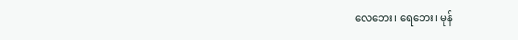လေဘေး၊ ရေဘေး၊ မုန်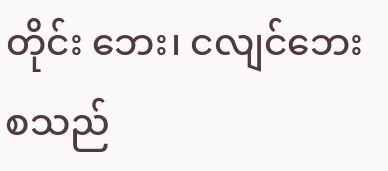တိုင်း ဘေး၊ ငလျင်ဘေးစသည်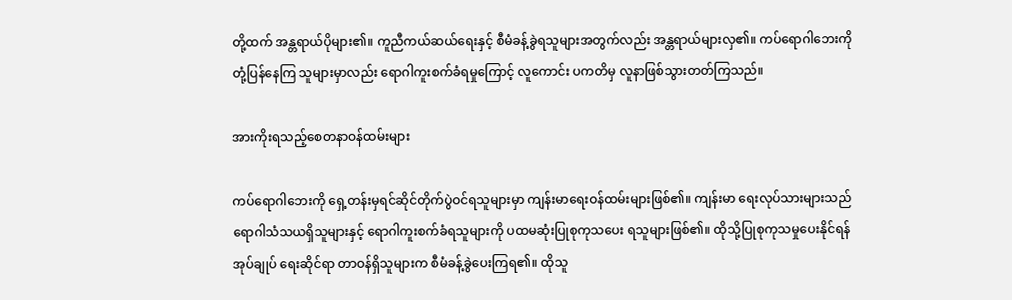တို့ထက် အန္တရာယ်ပိုများ၏။ ကူညီကယ်ဆယ်ရေးနှင့် စီမံခန့်ခွဲရသူများအတွက်လည်း အန္တရာယ်များလှ၏။ ကပ်ရောဂါဘေးကို တုံ့ပြန်နေကြ သူများမှာလည်း ရောဂါကူးစက်ခံရမှုကြောင့် လူကောင်း ပကတိမှ လူနာဖြစ်သွားတတ်ကြသည်။

အားကိုးရသည့်စေတနာဝန်ထမ်းများ

ကပ်ရောဂါဘေးကို ရှေ့တန်းမှရင်ဆိုင်တိုက်ပွဲဝင်ရသူများမှာ ကျန်းမာရေးဝန်ထမ်းများဖြစ်၏။ ကျန်းမာ ရေးလုပ်သားများသည် ရောဂါသံသယရှိသူများနှင့် ရောဂါကူးစက်ခံရသူများကို ပထမဆုံးပြုစုကုသပေး ရသူများဖြစ်၏။ ထိုသို့ပြုစုကုသမှုပေးနိုင်ရန် အုပ်ချုပ် ရေးဆိုင်ရာ တာဝန်ရှိသူများက စီမံခန့်ခွဲပေးကြရ၏။ ထိုသူ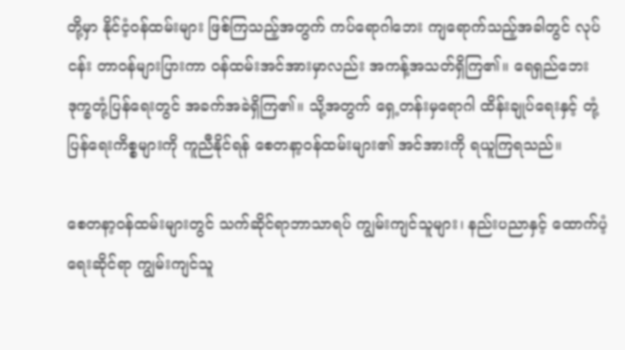တို့မှာ နိုင်ငံ့ဝန်ထမ်းများ ဖြစ်ကြသည့်အတွက် ကပ်ရောဂါဘေး ကျရောက်သည့်အခါတွင် လုပ်ငန်း တာဝန်များပြားကာ ဝန်ထမ်းအင်အားမှာလည်း အကန့်အသတ်ရှိကြ၏။ ရေရှည်ဘေးဒုက္ခတုံ့ပြန်ရေးတွင် အခက်အခဲရှိကြ၏။ သို့အတွက် ရှေ့တန်းမှရောဂါ ထိန်းချုပ်ရေးနှင့် တုံ့ပြန်ရေးကိစ္စများကို ကူညီနိုင်ရန် စေတနာ့ဝန်ထမ်းများ၏ အင်အားကို ရယူကြရသည်။

စေတနာ့ဝန်ထမ်းများတွင် သက်ဆိုင်ရာဘာသာရပ် ကျွမ်းကျင်သူများ၊ နည်းပညာနှင့် ထောက်ပံ့ရေးဆိုင်ရာ ကျွမ်းကျင်သူ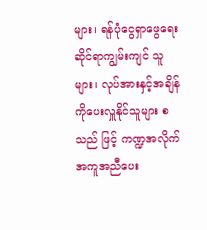များ၊ ရန်ပုံငွေရှာဖွေရေးဆိုင်ရာကျွမ်းကျင် သူများ၊ လုပ်အားနှင့်အချိန်ကိုပေးလှူနိုင်သူများ စသည် ဖြင့် ကဏ္ဍအလိုက်အကူအညီပေး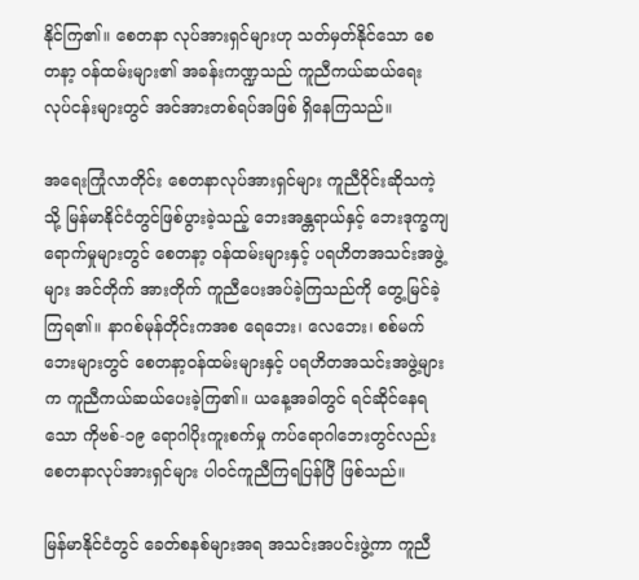နိုင်ကြ၏။ စေတနာ လုပ်အားရှင်များဟု သတ်မှတ်နိုင်သော စေတနာ့ ၀န်ထမ်းများ၏ အခန်းကဏ္ဍသည် ကူညီကယ်ဆယ်ရေး လုပ်ငန်းများတွင် အင်အားတစ်ရပ်အဖြစ် ရှိနေကြသည်။

အရေးကြုံလာတိုင်း စေတနာလုပ်အားရှင်များ ကူညီဝိုင်းဆိုသကဲ့သို့ မြန်မာနိုင်ငံတွင်ဖြစ်ပွားခဲ့သည့် ဘေးအန္တရာယ်နှင့် ဘေးဒုက္ခကျရောက်မှုများတွင် စေတနာ့ ဝန်ထမ်းများနှင့် ပရဟိတအသင်းအဖွဲ့များ အင်တိုက် အားတိုက် ကူညီပေးအပ်ခဲ့ကြသည်ကို တွေ့မြင်ခဲ့ကြရ၏။ နာဂစ်မုန်တိုင်းကအစ ရေဘေး၊ လေဘေး၊ စစ်မက်ဘေးများတွင် စေတနာ့ဝန်ထမ်းများနှင့် ပရဟိတအသင်းအဖွဲ့များက ကူညီကယ်ဆယ်ပေးခဲ့ကြ၏။ ယနေ့အခါတွင် ရင်ဆိုင်နေရသော ကိုဗစ်-၁၉ ရောဂါပိုးကူးစက်မှု ကပ်ရောဂါဘေးတွင်လည်း စေတနာလုပ်အားရှင်များ ပါဝင်ကူညီကြရပြန်ပြီ ဖြစ်သည်။

မြန်မာနိုင်ငံတွင် ခေတ်စနစ်များအရ အသင်းအပင်းဖွဲ့ကာ ကူညီ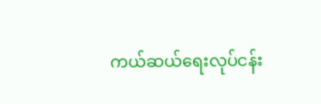ကယ်ဆယ်ရေးလုပ်ငန်း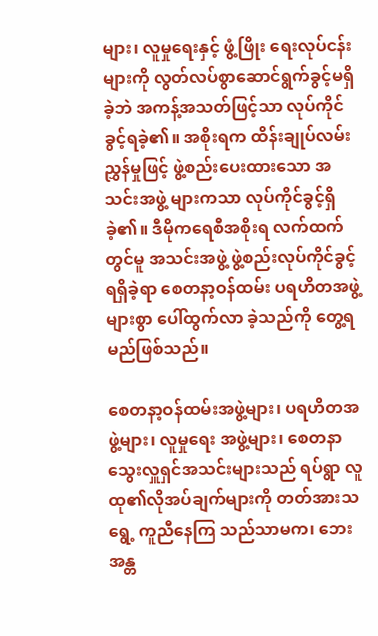များ၊ လူမှုရေးနှင့် ဖွံ့ဖြိုး ရေးလုပ်ငန်းများကို လွတ်လပ်စွာဆောင်ရွက်ခွင့်မရှိခဲ့ဘဲ အကန့်အသတ်ဖြင့်သာ လုပ်ကိုင်ခွင့်ရခဲ့၏။ အစိုးရက ထိန်းချုပ်လမ်းညွှန်မှုဖြင့် ဖွဲ့စည်းပေးထားသော အသင်းအဖွဲ့ များကသာ လုပ်ကိုင်ခွင့်ရှိခဲ့၏။ ဒီမိုကရေစီအစိုးရ လက်ထက်တွင်မူ အသင်းအဖွဲ့ ဖွဲ့စည်းလုပ်ကိုင်ခွင့်ရရှိခဲ့ရာ စေတနာ့ဝန်ထမ်း ပရဟိတအဖွဲ့များစွာ ပေါ်ထွက်လာ ခဲ့သည်ကို တွေ့ရမည်ဖြစ်သည်။

စေတနာ့ဝန်ထမ်းအဖွဲ့များ၊ ပရဟိတအဖွဲ့များ၊ လူမှုရေး အဖွဲ့များ၊ စေတနာသွေးလှူရှင်အသင်းများသည် ရပ်ရွာ လူထု၏လိုအပ်ချက်များကို တတ်အားသရွေ့ ကူညီနေကြ သည်သာမက၊ ဘေးအန္တ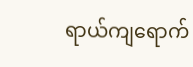ရာယ်ကျရောက်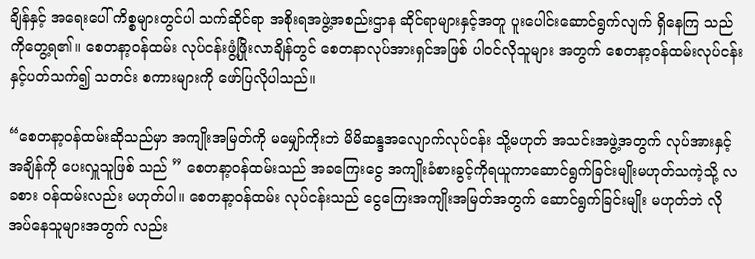ချိန်နှင့် အရေးပေါ် ကိစ္စများတွင်ပါ သက်ဆိုင်ရာ အစိုးရအဖွဲ့အစည်းဌာန ဆိုင်ရာများနှင့်အတူ ပူးပေါင်းဆောင်ရွက်လျက် ရှိနေကြ သည်ကိုတွေ့ရ၏။ စေတနာ့ဝန်ထမ်း လုပ်ငန်းဖွံ့ဖြိုးလာချိန်တွင် စေတနာလုပ်အားရှင်အဖြစ် ပါဝင်လိုသူများ အတွက် စေတနာ့ဝန်ထမ်းလုပ်ငန်းနှင့်ပတ်သက်၍ သတင်း စကားများကို ဖော်ပြလိုပါသည်။

“စေတနာ့ဝန်ထမ်းဆိုသည်မှာ အကျိုးအမြတ်ကို မမျှော်ကိုးဘဲ မိမိဆန္ဒအလျောက်လုပ်ငန်း သို့မဟုတ် အသင်းအဖွဲ့အတွက် လုပ်အားနှင့်အချိန်ကို ပေးလှူသူဖြစ် သည် ” စေတနာ့ဝန်ထမ်းသည် အခကြေးငွေ အကျိုးခံစားခွင့်ကိုရယူကာဆောင်ရွက်ခြင်းမျိုးမဟုတ်သကဲ့သို့ လခစား ဝန်ထမ်းလည်း မဟုတ်ပါ။ စေတနာ့ဝန်ထမ်း လုပ်ငန်းသည် ငွေကြေးအကျိုးအမြတ်အတွက် ဆောင်ရွက်ခြင်းမျိုး မဟုတ်ဘဲ လိုအပ်နေသူများအတွက် လည်း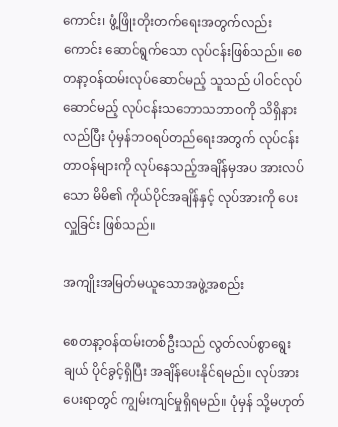ကောင်း၊ ဖွံ့ဖြိုးတိုးတက်ရေးအတွက်လည်းကောင်း ဆောင်ရွက်သော လုပ်ငန်းဖြစ်သည်။ စေတနာ့ဝန်ထမ်းလုပ်ဆောင်မည့် သူသည် ပါဝင်လုပ်ဆောင်မည့် လုပ်ငန်းသဘောသဘာဝကို သိရှိနားလည်ပြီး ပုံမှန်ဘဝရပ်တည်ရေးအတွက် လုပ်ငန်း တာဝန်များကို လုပ်နေသည့်အချိန်မှအပ အားလပ်သော မိမိ၏ ကိုယ်ပိုင်အချိန်နှင့် လုပ်အားကို ပေးလှူခြင်း ဖြစ်သည်။

အကျိုးအမြတ်မယူသောအဖွဲ့အစည်း

စေတနာ့ဝန်ထမ်းတစ်ဦးသည် လွတ်လပ်စွာရွေးချယ် ပိုင်ခွင့်ရှိပြီး အချိန်ပေးနိုင်ရမည်။ လုပ်အားပေးရာတွင် ကျွမ်းကျင်မှုရှိရမည်။ ပုံမှန် သို့မဟုတ်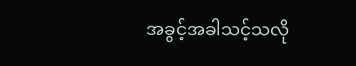အခွင့်အခါသင့်သလို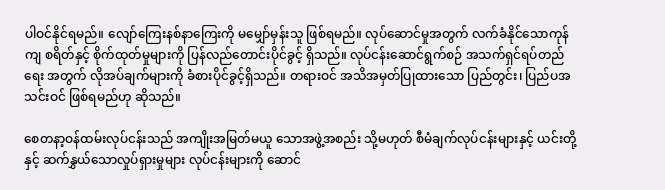ပါဝင်နိုင်ရမည်။ လျော်ကြေးနစ်နာကြေးကို မမျှော်မှန်းသူ ဖြစ်ရမည်။ လုပ်ဆောင်မှုအတွက် လက်ခံနိုင်သောကုန်ကျ စရိတ်နှင့် စိုက်ထုတ်မှုများကို ပြန်လည်တောင်းပိုင်ခွင့် ရှိသည်။ လုပ်ငန်းဆောင်ရွက်စဉ် အသက်ရှင်ရပ်တည်ရေး အတွက် လိုအပ်ချက်များကို ခံစားပိုင်ခွင့်ရှိသည်။ တရားဝင် အသိအမှတ်ပြုထားသော ပြည်တွင်း၊ ပြည်ပအသင်းဝင် ဖြစ်ရမည်ဟု ဆိုသည်။

စေတနာ့ဝန်ထမ်းလုပ်ငန်းသည် အကျိုးအမြတ်မယူ သောအဖွဲ့အစည်း သို့မဟုတ် စီမံချက်လုပ်ငန်းများနှင့် ယင်းတို့နှင့် ဆက်နွှယ်သောလှုပ်ရှားမှုများ လုပ်ငန်းများကို ဆောင်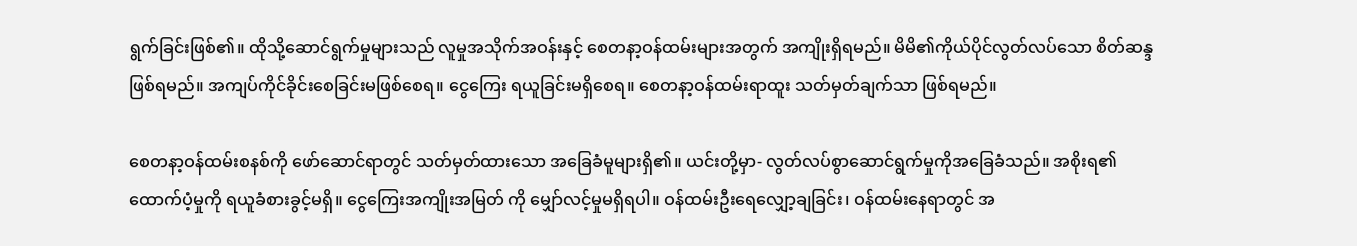ရွက်ခြင်းဖြစ်၏။ ထိုသို့ဆောင်ရွက်မှုများသည် လူမှုအသိုက်အဝန်းနှင့် စေတနာ့ဝန်ထမ်းများအတွက် အကျိုးရှိရမည်။ မိမိ၏ကိုယ်ပိုင်လွတ်လပ်သော စိတ်ဆန္ဒ ဖြစ်ရမည်။ အကျပ်ကိုင်ခိုင်းစေခြင်းမဖြစ်စေရ။ ငွေကြေး ရယူခြင်းမရှိစေရ။ စေတနာ့ဝန်ထမ်းရာထူး သတ်မှတ်ချက်သာ ဖြစ်ရမည်။

စေတနာ့ဝန်ထမ်းစနစ်ကို ဖော်ဆောင်ရာတွင် သတ်မှတ်ထားသော အခြေခံမူများရှိ၏။ ယင်းတို့မှာ- လွတ်လပ်စွာဆောင်ရွက်မှုကိုအခြေခံသည်။ အစိုးရ၏ ထောက်ပံ့မှုကို ရယူခံစားခွင့်မရှိ။ ငွေကြေးအကျိုးအမြတ် ကို မျှော်လင့်မှုမရှိရပါ။ ဝန်ထမ်းဦးရေလျှော့ချခြင်း၊ ဝန်ထမ်းနေရာတွင် အ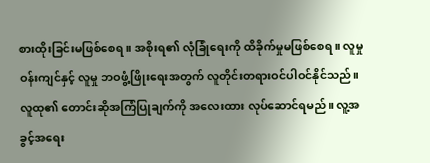စားထိုးခြင်းမဖြစ်စေရ။ အစိုးရ၏ လုံခြုံရေးကို ထိခိုက်မှုမဖြစ်စေရ။ လူမှုဝန်းကျင်နှင့် လူမှု ဘဝဖွံ့ဖြိုးရေးအတွက် လူတိုင်းတရားဝင်ပါဝင်နိုင်သည်။ လူထု၏ တောင်းဆိုအကြံပြုချက်ကို အလေးထား လုပ်ဆောင်ရမည်။ လူ့အခွင့်အရေး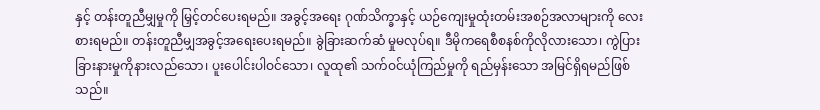နှင့် တန်းတူညီမျှမှုကို မြှင့်တင်ပေးရမည်။ အခွင့်အရေး ဂုဏ်သိက္ခာနှင့် ယဉ်ကျေးမှုထုံးတမ်းအစဉ်အလာများကို လေးစားရမည်။ တန်းတူညီမျှအခွင့်အရေးပေးရမည်။ ခွဲခြားဆက်ဆံ မှုမလုပ်ရ။ ဒီမိုကရေစီစနစ်ကိုလိုလားသော၊ ကွဲပြား ခြားနားမှုကိုနားလည်သော၊ ပူးပေါင်းပါဝင်သော၊ လူထု၏ သက်ဝင်ယုံကြည်မှုကို ရည်မှန်းသော အမြင်ရှိရမည်ဖြစ်သည်။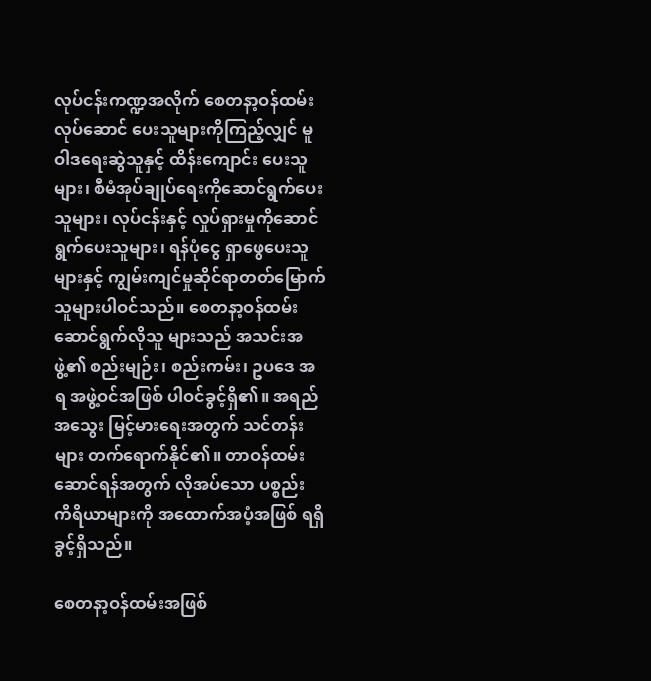လုပ်ငန်းကဏ္ဍအလိုက် စေတနာ့ဝန်ထမ်းလုပ်ဆောင် ပေးသူများကိုကြည့်လျှင် မူဝါဒရေးဆွဲသူနှင့် ထိန်းကျောင်း ပေးသူများ၊ စီမံအုပ်ချုပ်ရေးကိုဆောင်ရွက်ပေးသူများ၊ လုပ်ငန်းနှင့် လှုပ်ရှားမှုကိုဆောင်ရွက်ပေးသူများ၊ ရန်ပုံငွေ ရှာဖွေပေးသူများနှင့် ကျွမ်းကျင်မှုဆိုင်ရာတတ်မြောက်သူများပါဝင်သည်။ စေတနာ့ဝန်ထမ်းဆောင်ရွက်လိုသူ များသည် အသင်းအဖွဲ့၏ စည်းမျဉ်း၊ စည်းကမ်း၊ ဥပဒေ အရ အဖွဲ့ဝင်အဖြစ် ပါဝင်ခွင့်ရှိ၏။ အရည်အသွေး မြင့်မားရေးအတွက် သင်တန်းများ တက်ရောက်နိုင်၏။ တာဝန်ထမ်းဆောင်ရန်အတွက် လိုအပ်သော ပစ္စည်း ကိရိယာများကို အထောက်အပံ့အဖြစ် ရရှိခွင့်ရှိသည်။

စေတနာ့ဝန်ထမ်းအဖြစ်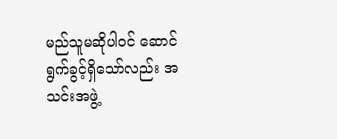မည်သူမဆိုပါဝင် ဆောင်ရွက်ခွင့်ရှိသော်လည်း အသင်းအဖွဲ့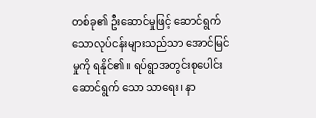တစ်ခု၏ ဦးဆောင်မှုဖြင့် ဆောင်ရွက်သောလုပ်ငန်းများသည်သာ အောင်မြင်မှုကို ရနိုင်၏။ ရပ်ရွာအတွင်းစုပေါင်းဆောင်ရွက် သော သာရေး၊ နာ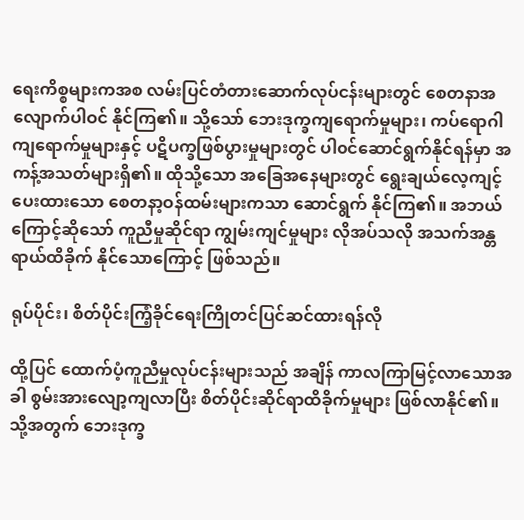ရေးကိစ္စများကအစ လမ်းပြင်တံတားဆောက်လုပ်ငန်းများတွင် စေတနာအလျောက်ပါဝင် နိုင်ကြ၏။ သို့သော် ဘေးဒုက္ခကျရောက်မှုများ၊ ကပ်ရောဂါကျရောက်မှုများနှင့် ပဋိပက္ခဖြစ်ပွားမှုများတွင် ပါ၀င်ဆောင်ရွက်နိုင်ရန်မှာ အကန့်အသတ်များရှိ၏။ ထိုသို့သော အခြေအနေများတွင် ရွေးချယ်လေ့ကျင့် ပေးထားသော စေတနာ့ဝန်ထမ်းများကသာ ဆောင်ရွက် နိုင်ကြ၏။ အဘယ်ကြောင့်ဆိုသော် ကူညီမှုဆိုင်ရာ ကျွမ်းကျင်မှုများ လိုအပ်သလို အသက်အန္တရာယ်ထိခိုက် နိုင်သောကြောင့် ဖြစ်သည်။

ရုပ်ပိုင်း၊ စိတ်ပိုင်းကြံ့ခိုင်ရေးကြိုတင်ပြင်ဆင်ထားရန်လို

ထို့ပြင် ထောက်ပံ့ကူညီမှုလုပ်ငန်းများသည် အချိန် ကာလကြာမြင့်လာသောအခါ စွမ်းအားလျော့ကျလာပြီး စိတ်ပိုင်းဆိုင်ရာထိခိုက်မှုများ ဖြစ်လာနိုင်၏။ သို့အတွက် ဘေးဒုက္ခ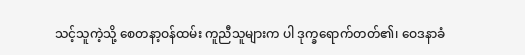သင့်သူကဲ့သို့ စေတနာ့ဝန်ထမ်း ကူညီသူများက ပါ ဒုက္ခရောက်တတ်၏၊ ဝေဒနာခံ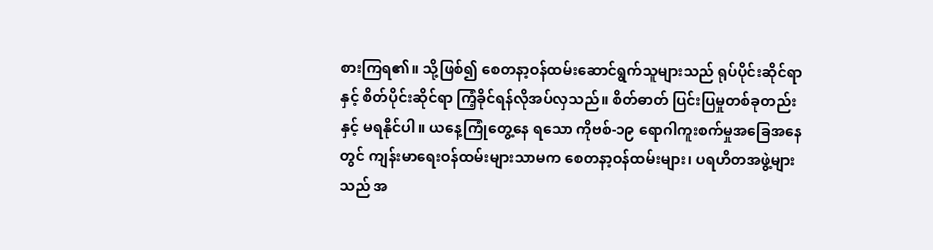စားကြရ၏။ သို့ဖြစ်၍ စေတနာ့ဝန်ထမ်းဆောင်ရွက်သူများသည် ရုပ်ပိုင်းဆိုင်ရာ နှင့် စိတ်ပိုင်းဆိုင်ရာ ကြံ့ခိုင်ရန်လိုအပ်လှသည်။ စိတ်ဓာတ် ပြင်းပြမှုတစ်ခုတည်းနှင့် မရနိုင်ပါ။ ယနေ့ကြုံတွေ့နေ ရသော ကိုဗစ်-၁၉ ရောဂါကူးစက်မှုအခြေအနေတွင် ကျန်းမာရေးဝန်ထမ်းများသာမက စေတနာ့ဝန်ထမ်းများ၊ ပရဟိတအဖွဲ့များသည် အ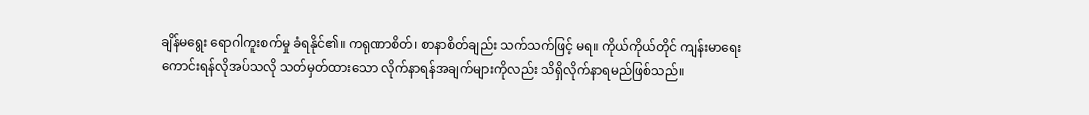ချိန်မရွေး ရောဂါကူးစက်မှု ခံရနိုင်၏။ ကရုဏာစိတ်၊ စာနာစိတ်ချည်း သက်သက်ဖြင့် မရ။ ကိုယ်ကိုယ်တိုင် ကျန်းမာရေးကောင်းရန်လိုအပ်သလို သတ်မှတ်ထားသော လိုက်နာရန်အချက်များကိုလည်း သိရှိလိုက်နာရမည်ဖြစ်သည်။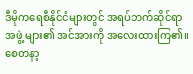ဒီမိုကရေစီနိုင်ငံများတွင် အရပ်ဘက်ဆိုင်ရာအဖွဲ့ များ၏ အင်အားကို အလေးထားကြ၏။ စေတနာ့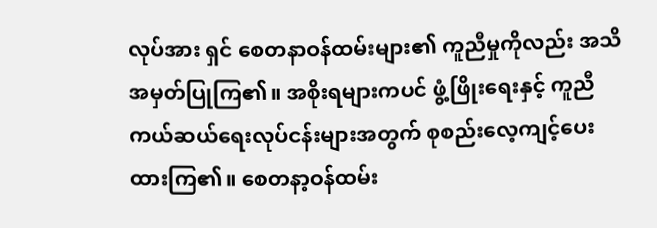လုပ်အား ရှင် စေတနာဝန်ထမ်းများ၏ ကူညီမှုကိုလည်း အသိ အမှတ်ပြုကြ၏။ အစိုးရများကပင် ဖွံ့ဖြိုးရေးနှင့် ကူညီ ကယ်ဆယ်ရေးလုပ်ငန်းများအတွက် စုစည်းလေ့ကျင့်ပေး ထားကြ၏။ စေတနာ့ဝန်ထမ်း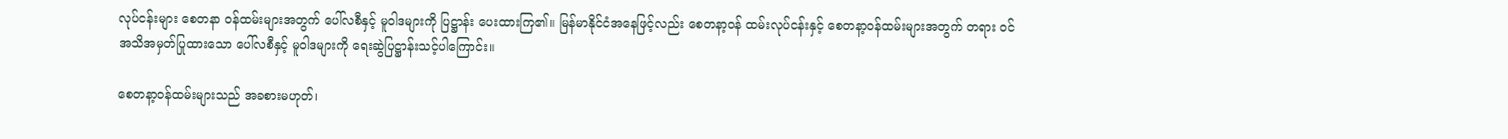လုပ်ငန်းများ စေတနာ ဝန်ထမ်းများအတွက် ပေါ်လစီနှင့် မူဝါဒများကို ပြဋ္ဌာန်း ပေးထားကြ၏။ မြန်မာနိုင်ငံအနေဖြင့်လည်း စေတနာ့ဝန် ထမ်းလုပ်ငန်းနှင့် စေတနာ့ဝန်ထမ်းများအတွက် တရား ဝင်အသိအမှတ်ပြုထားသော ပေါ်လစီနှင့် မူဝါဒများကို ရေးဆွဲပြဋ္ဌာန်းသင့်ပါကြောင်း။

စေတနာ့ဝန်ထမ်းများသည် အခစားမဟုတ်၊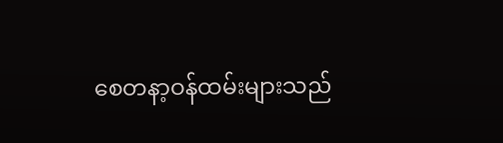စေတနာ့ဝန်ထမ်းများသည်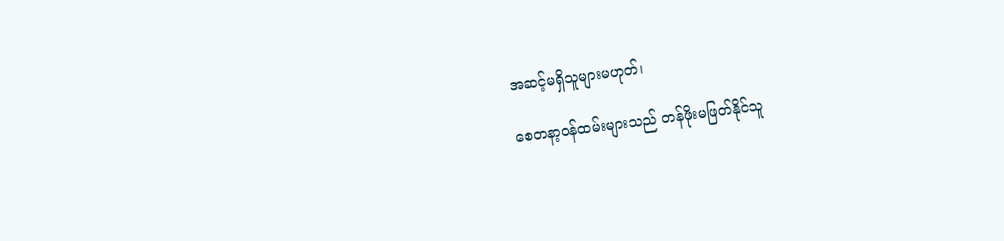အဆင့်မရှိသူများမဟုတ်၊

စေတနာ့ဝန်ထမ်းများသည် တန်ဖိုးမဖြတ်နိုင်သူ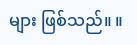များ ဖြစ်သည်။ ။